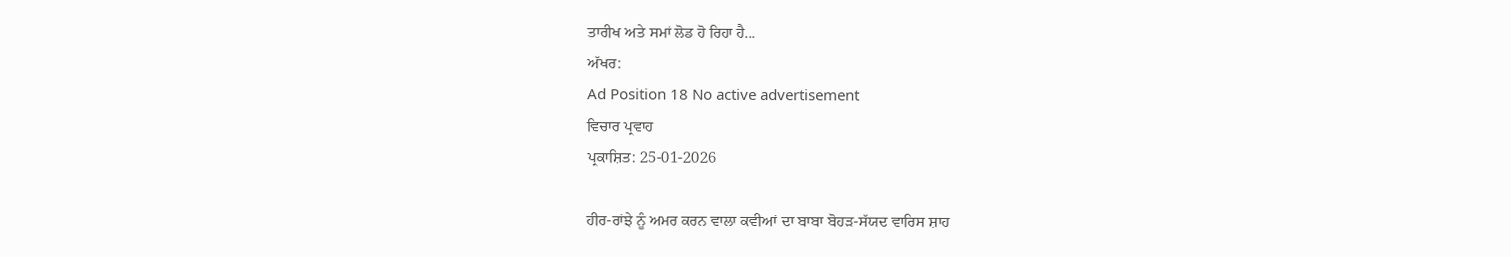ਤਾਰੀਖ ਅਤੇ ਸਮਾਂ ਲੋਡ ਹੋ ਰਿਹਾ ਹੈ...
ਅੱਖਰ:
Ad Position 18 No active advertisement
ਵਿਚਾਰ ਪ੍ਰਵਾਹ
ਪ੍ਰਕਾਸ਼ਿਤ: 25-01-2026

ਹੀਰ-ਰਾਂਝੇ ਨੂੰ ਅਮਰ ਕਰਨ ਵਾਲਾ ਕਵੀਆਂ ਦਾ ਬਾਬਾ ਬੋਹੜ-ਸੱਯਦ ਵਾਰਿਸ ਸ਼ਾਹ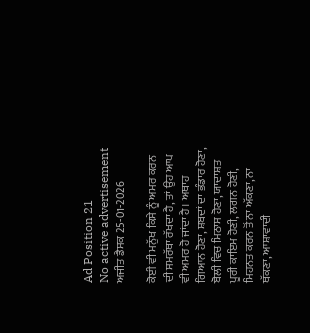Ad Position 21
No active advertisement
ਅਜੀਤ ਡੈਸਕ 25-01-2026

ਕੋਈ ਵੀ ਮਨੁੱਖ ਕਿਸੇ ਨੂੰ ਅਮਰ ਕਰਨ ਦੀ ਸਮਰੱਥਾ ਰੱਖਦਾ ਹੈ, ਤਾਂ ਉਹ ਆਪ ਵੀ ਅਮਰ ਹੋ ਜਾਂਦਾ ਹੈ। ਅਥਾਹ ਗਿਆਨ ਹੋਣਾ, ਸ਼ਬਦਾਂ ਦਾ ਭੰਡਾਰ ਹੋਣਾ, ਬੋਲੀ ਵਿਚ ਮਿਠਾਸ ਹੋਣਾ, ਯਾਦਾਸ਼ਤ ਪੂਰੀ ਕਾਇਮ ਹੋਣੀ, ਲਗਨ ਹੋਣੀ, ਮਿਹਨਤ ਕਰਨ ਤੋਂ ਨਾ ਅੱਕਣਾ, ਨਾ ਥੱਕਣਾ, ਆਸ਼ਾਵਾਦੀ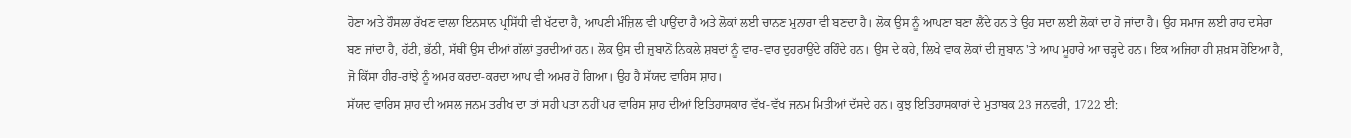ਹੋਣਾ ਅਤੇ ਹੌਸਲਾ ਰੱਖਣ ਵਾਲਾ ਇਨਸਾਨ ਪ੍ਰਸਿੱਧੀ ਵੀ ਖੱਟਦਾ ਹੈ, ਆਪਣੀ ਮੰਜ਼ਿਲ ਵੀ ਪਾਉਂਦਾ ਹੈ ਅਤੇ ਲੋਕਾਂ ਲਈ ਚਾਨਣ ਮੁਨਾਰਾ ਵੀ ਬਣਦਾ ਹੈ। ਲੋਕ ਉਸ ਨੂੰ ਆਪਣਾ ਬਣਾ ਲੈਂਦੇ ਹਨ ਤੇ ਉਹ ਸਦਾ ਲਈ ਲੋਕਾਂ ਦਾ ਹੋ ਜਾਂਦਾ ਹੈ। ਉਹ ਸਮਾਜ ਲਈ ਰਾਹ ਦਸੇਰਾ ਬਣ ਜਾਂਦਾ ਹੈ, ਹੱਟੀ, ਭੱਠੀ, ਸੱਥੀਂ ਉਸ ਦੀਆਂ ਗੱਲਾਂ ਤੁਰਦੀਆਂ ਹਨ। ਲੋਕ ਉਸ ਦੀ ਜ਼ੁਬਾਨੋਂ ਨਿਕਲੇ ਸ਼ਬਦਾਂ ਨੂੰ ਵਾਰ-ਵਾਰ ਦੁਹਰਾਉਂਦੇ ਰਹਿੰਦੇ ਹਨ। ਉਸ ਦੇ ਕਹੇ, ਲਿਖੇ ਵਾਕ ਲੋਕਾਂ ਦੀ ਜ਼ੁਬਾਨ 'ਤੇ ਆਪ ਮੂਹਾਰੇ ਆ ਚੜ੍ਹਦੇ ਹਨ। ਇਕ ਅਜਿਹਾ ਹੀ ਸ਼ਖ਼ਸ ਹੋਇਆ ਹੈ, ਜੋ ਕਿੱਸਾ ਹੀਰ-ਰਾਂਝੇ ਨੂੰ ਅਮਰ ਕਰਦਾ-ਕਰਦਾ ਆਪ ਵੀ ਅਮਰ ਹੋ ਗਿਆ। ਉਹ ਹੈ ਸੱਯਦ ਵਾਰਿਸ ਸ਼ਾਹ।
ਸੱਯਦ ਵਾਰਿਸ ਸ਼ਾਹ ਦੀ ਅਸਲ ਜਨਮ ਤਰੀਖ ਦਾ ਤਾਂ ਸਹੀ ਪਤਾ ਨਹੀਂ ਪਰ ਵਾਰਿਸ ਸ਼ਾਹ ਦੀਆਂ ਇਤਿਹਾਸਕਾਰ ਵੱਖ-ਵੱਖ ਜਨਮ ਮਿਤੀਆਂ ਦੱਸਦੇ ਹਨ। ਕੁਝ ਇਤਿਹਾਸਕਾਰਾਂ ਦੇ ਮੁਤਾਬਕ 23 ਜਨਵਰੀ, 1722 ਈ: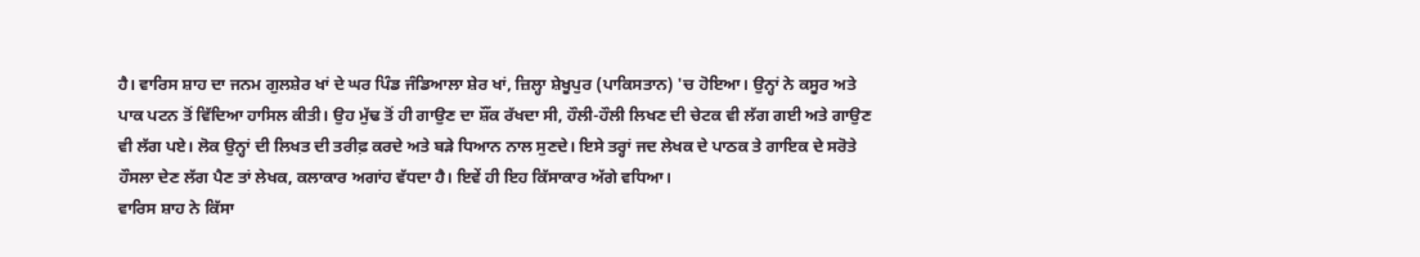ਹੈ। ਵਾਰਿਸ ਸ਼ਾਹ ਦਾ ਜਨਮ ਗੁਲਸ਼ੇਰ ਖਾਂ ਦੇ ਘਰ ਪਿੰਡ ਜੰਡਿਆਲਾ ਸ਼ੇਰ ਖਾਂ, ਜ਼ਿਲ੍ਹਾ ਸ਼ੇਖੂਪੁਰ (ਪਾਕਿਸਤਾਨ) 'ਚ ਹੋਇਆ। ਉਨ੍ਹਾਂ ਨੇ ਕਸੂਰ ਅਤੇ ਪਾਕ ਪਟਨ ਤੋਂ ਵਿੱਦਿਆ ਹਾਸਿਲ ਕੀਤੀ। ਉਹ ਮੁੱਢ ਤੋਂ ਹੀ ਗਾਉਣ ਦਾ ਸ਼ੌਂਕ ਰੱਖਦਾ ਸੀ, ਹੌਲੀ-ਹੌਲੀ ਲਿਖਣ ਦੀ ਚੇਟਕ ਵੀ ਲੱਗ ਗਈ ਅਤੇ ਗਾਉਣ ਵੀ ਲੱਗ ਪਏ। ਲੋਕ ਉਨ੍ਹਾਂ ਦੀ ਲਿਖਤ ਦੀ ਤਰੀਫ਼ ਕਰਦੇ ਅਤੇ ਬੜੇ ਧਿਆਨ ਨਾਲ ਸੁਣਦੇ। ਇਸੇ ਤਰ੍ਹਾਂ ਜਦ ਲੇਖਕ ਦੇ ਪਾਠਕ ਤੇ ਗਾਇਕ ਦੇ ਸਰੋਤੇ ਹੌਸਲਾ ਦੇਣ ਲੱਗ ਪੈਣ ਤਾਂ ਲੇਖਕ, ਕਲਾਕਾਰ ਅਗਾਂਹ ਵੱਧਦਾ ਹੈ। ਇਵੇਂ ਹੀ ਇਹ ਕਿੱਸਾਕਾਰ ਅੱਗੇ ਵਧਿਆ।
ਵਾਰਿਸ ਸ਼ਾਹ ਨੇ ਕਿੱਸਾ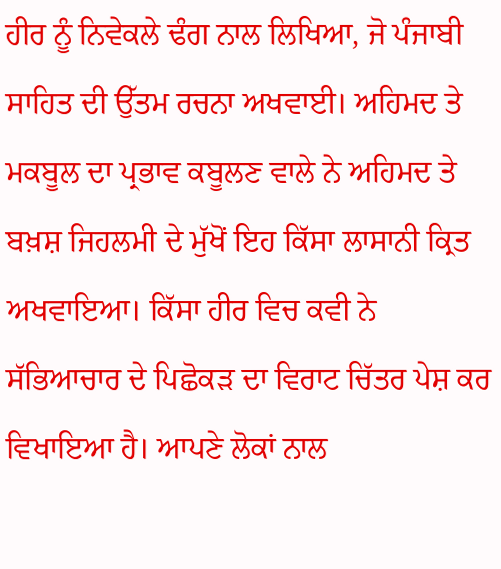ਹੀਰ ਨੂੰ ਨਿਵੇਕਲੇ ਢੰਗ ਨਾਲ ਲਿਖਿਆ, ਜੋ ਪੰਜਾਬੀ ਸਾਹਿਤ ਦੀ ਉੱਤਮ ਰਚਨਾ ਅਖਵਾਈ। ਅਹਿਮਦ ਤੇ ਮਕਬੂਲ ਦਾ ਪ੍ਰਭਾਵ ਕਬੂਲਣ ਵਾਲੇ ਨੇ ਅਹਿਮਦ ਤੇ ਬਖ਼ਸ਼ ਜਿਹਲਮੀ ਦੇ ਮੁੱਖੋਂ ਇਹ ਕਿੱਸਾ ਲਾਸਾਨੀ ਕ੍ਰਿਤ ਅਖਵਾਇਆ। ਕਿੱਸਾ ਹੀਰ ਵਿਚ ਕਵੀ ਨੇ ਸੱਭਿਆਚਾਰ ਦੇ ਪਿਛੋਕੜ ਦਾ ਵਿਰਾਟ ਚਿੱਤਰ ਪੇਸ਼ ਕਰ ਵਿਖਾਇਆ ਹੈ। ਆਪਣੇ ਲੋਕਾਂ ਨਾਲ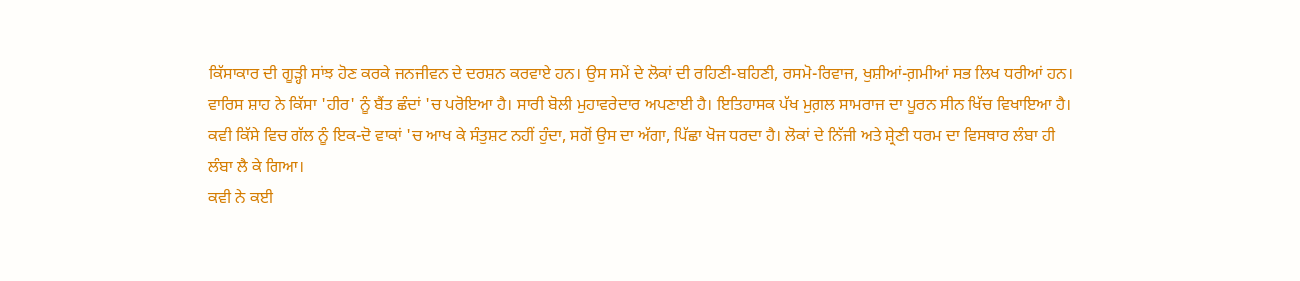ਕਿੱਸਾਕਾਰ ਦੀ ਗੂੜ੍ਹੀ ਸਾਂਝ ਹੋਣ ਕਰਕੇ ਜਨਜੀਵਨ ਦੇ ਦਰਸ਼ਨ ਕਰਵਾਏ ਹਨ। ਉਸ ਸਮੇਂ ਦੇ ਲੋਕਾਂ ਦੀ ਰਹਿਣੀ-ਬਹਿਣੀ, ਰਸਮੋ-ਰਿਵਾਜ, ਖੁਸ਼ੀਆਂ-ਗ਼ਮੀਆਂ ਸਭ ਲਿਖ ਧਰੀਆਂ ਹਨ।
ਵਾਰਿਸ ਸ਼ਾਹ ਨੇ ਕਿੱਸਾ 'ਹੀਰ' ਨੂੰ ਬੈਂਤ ਛੰਦਾਂ 'ਚ ਪਰੋਇਆ ਹੈ। ਸਾਰੀ ਬੋਲੀ ਮੁਹਾਵਰੇਦਾਰ ਅਪਣਾਈ ਹੈ। ਇਤਿਹਾਸਕ ਪੱਖ ਮੁਗ਼ਲ ਸਾਮਰਾਜ ਦਾ ਪੂਰਨ ਸੀਨ ਖਿੱਚ ਵਿਖਾਇਆ ਹੈ। ਕਵੀ ਕਿੱਸੇ ਵਿਚ ਗੱਲ ਨੂੰ ਇਕ-ਦੋ ਵਾਕਾਂ 'ਚ ਆਖ ਕੇ ਸੰਤੁਸ਼ਟ ਨਹੀਂ ਹੁੰਦਾ, ਸਗੋਂ ਉਸ ਦਾ ਅੱਗਾ, ਪਿੱਛਾ ਖੋਜ ਧਰਦਾ ਹੈ। ਲੋਕਾਂ ਦੇ ਨਿੱਜੀ ਅਤੇ ਸ਼੍ਰੇਣੀ ਧਰਮ ਦਾ ਵਿਸਥਾਰ ਲੰਬਾ ਹੀ ਲੰਬਾ ਲੈ ਕੇ ਗਿਆ।
ਕਵੀ ਨੇ ਕਈ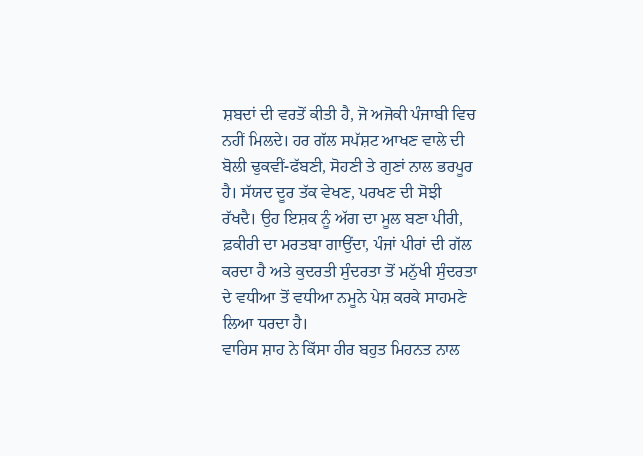ਸ਼ਬਦਾਂ ਦੀ ਵਰਤੋਂ ਕੀਤੀ ਹੈ, ਜੋ ਅਜੋਕੀ ਪੰਜਾਬੀ ਵਿਚ ਨਹੀਂ ਮਿਲਦੇ। ਹਰ ਗੱਲ ਸਪੱਸ਼ਟ ਆਖਣ ਵਾਲੇ ਦੀ ਬੋਲੀ ਢੁਕਵੀਂ-ਫੱਬਣੀ, ਸੋਹਣੀ ਤੇ ਗੁਣਾਂ ਨਾਲ ਭਰਪੂਰ ਹੈ। ਸੱਯਦ ਦੂਰ ਤੱਕ ਵੇਖਣ, ਪਰਖਣ ਦੀ ਸੋਝੀ ਰੱਖਦੈ। ਉਹ ਇਸ਼ਕ ਨੂੰ ਅੱਗ ਦਾ ਮੂਲ ਬਣਾ ਪੀਰੀ, ਫ਼ਕੀਰੀ ਦਾ ਮਰਤਬਾ ਗਾਉਂਦਾ, ਪੰਜਾਂ ਪੀਰਾਂ ਦੀ ਗੱਲ ਕਰਦਾ ਹੈ ਅਤੇ ਕੁਦਰਤੀ ਸੁੰਦਰਤਾ ਤੋਂ ਮਨੁੱਖੀ ਸੁੰਦਰਤਾ ਦੇ ਵਧੀਆ ਤੋਂ ਵਧੀਆ ਨਮੂਨੇ ਪੇਸ਼ ਕਰਕੇ ਸਾਹਮਣੇ ਲਿਆ ਧਰਦਾ ਹੈ।
ਵਾਰਿਸ ਸ਼ਾਹ ਨੇ ਕਿੱਸਾ ਹੀਰ ਬਹੁਤ ਮਿਹਨਤ ਨਾਲ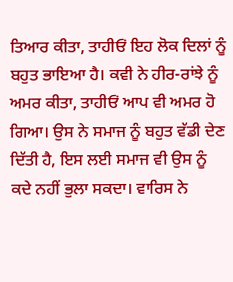ਤਿਆਰ ਕੀਤਾ, ਤਾਹੀਓਂ ਇਹ ਲੋਕ ਦਿਲਾਂ ਨੂੰ ਬਹੁਤ ਭਾਇਆ ਹੈ। ਕਵੀ ਨੇ ਹੀਰ-ਰਾਂਝੇ ਨੂੰ ਅਮਰ ਕੀਤਾ, ਤਾਹੀਓਂ ਆਪ ਵੀ ਅਮਰ ਹੋ ਗਿਆ। ਉਸ ਨੇ ਸਮਾਜ ਨੂੰ ਬਹੁਤ ਵੱਡੀ ਦੇਣ ਦਿੱਤੀ ਹੈ, ਇਸ ਲਈ ਸਮਾਜ ਵੀ ਉਸ ਨੂੰ ਕਦੇ ਨਹੀਂ ਭੁਲਾ ਸਕਦਾ। ਵਾਰਿਸ ਨੇ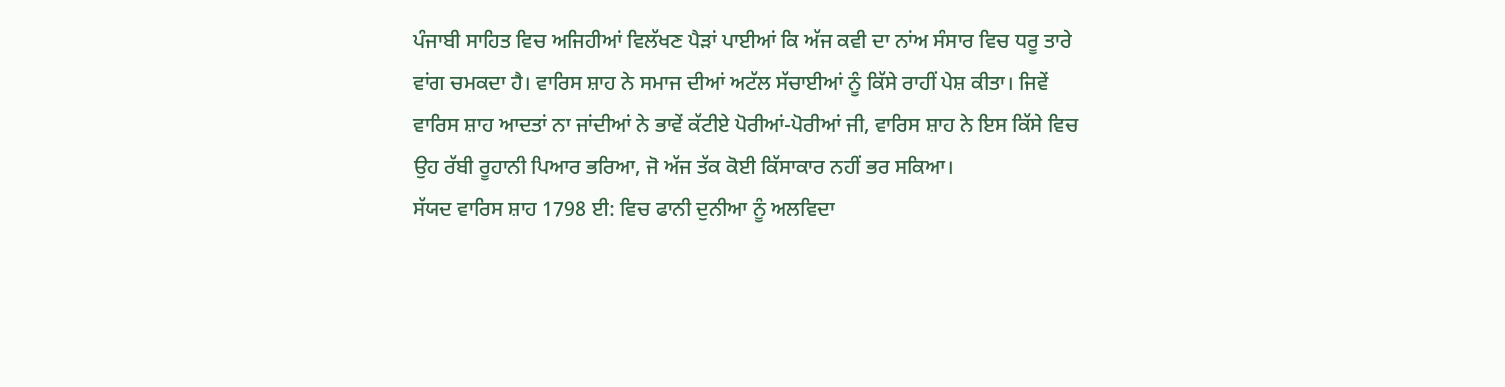ਪੰਜਾਬੀ ਸਾਹਿਤ ਵਿਚ ਅਜਿਹੀਆਂ ਵਿਲੱਖਣ ਪੈੜਾਂ ਪਾਈਆਂ ਕਿ ਅੱਜ ਕਵੀ ਦਾ ਨਾਂਅ ਸੰਸਾਰ ਵਿਚ ਧਰੂ ਤਾਰੇ ਵਾਂਗ ਚਮਕਦਾ ਹੈ। ਵਾਰਿਸ ਸ਼ਾਹ ਨੇ ਸਮਾਜ ਦੀਆਂ ਅਟੱਲ ਸੱਚਾਈਆਂ ਨੂੰ ਕਿੱਸੇ ਰਾਹੀਂ ਪੇਸ਼ ਕੀਤਾ। ਜਿਵੇਂ ਵਾਰਿਸ ਸ਼ਾਹ ਆਦਤਾਂ ਨਾ ਜਾਂਦੀਆਂ ਨੇ ਭਾਵੇਂ ਕੱਟੀਏ ਪੋਰੀਆਂ-ਪੋਰੀਆਂ ਜੀ, ਵਾਰਿਸ ਸ਼ਾਹ ਨੇ ਇਸ ਕਿੱਸੇ ਵਿਚ ਉਹ ਰੱਬੀ ਰੂਹਾਨੀ ਪਿਆਰ ਭਰਿਆ, ਜੋ ਅੱਜ ਤੱਕ ਕੋਈ ਕਿੱਸਾਕਾਰ ਨਹੀਂ ਭਰ ਸਕਿਆ।
ਸੱਯਦ ਵਾਰਿਸ ਸ਼ਾਹ 1798 ਈ: ਵਿਚ ਫਾਨੀ ਦੁਨੀਆ ਨੂੰ ਅਲਵਿਦਾ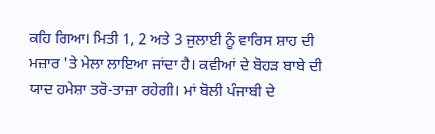ਕਹਿ ਗਿਆ। ਮਿਤੀ 1, 2 ਅਤੇ 3 ਜੁਲਾਈ ਨੂੰ ਵਾਰਿਸ ਸ਼ਾਹ ਦੀ ਮਜ਼ਾਰ 'ਤੇ ਮੇਲਾ ਲਾਇਆ ਜਾਂਦਾ ਹੈ। ਕਵੀਆਂ ਦੇ ਬੋਹੜ ਬਾਬੇ ਦੀ ਯਾਦ ਹਮੇਸ਼ਾ ਤਰੋ-ਤਾਜ਼ਾ ਰਹੇਗੀ। ਮਾਂ ਬੋਲੀ ਪੰਜਾਬੀ ਦੇ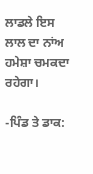ਲਾਡਲੇ ਇਸ ਲਾਲ ਦਾ ਨਾਂਅ ਹਮੇਸ਼ਾ ਚਮਕਦਾ ਰਹੇਗਾ।

-ਪਿੰਡ ਤੇ ਡਾਕ: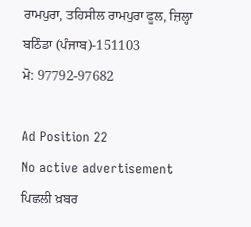ਰਾਮਪੁਰਾ, ਤਹਿਸੀਲ ਰਾਮਪੁਰਾ ਫੂਲ, ਜ਼ਿਲ੍ਹਾ ਬਠਿੰਡਾ (ਪੰਜਾਬ)-151103
ਮੋ: 97792-97682

Ad Position 22
No active advertisement
ਪਿਛਲੀ ਖ਼ਬਰ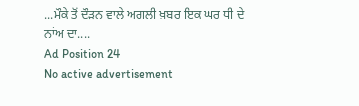...ਮੌਕੇ ਤੋਂ ਦੌੜਨ ਵਾਲੇ ਅਗਲੀ ਖ਼ਬਰ ਇਕ ਘਰ ਧੀ ਦੇ ਨਾਂਅ ਦਾ....
Ad Position 24
No active advertisement